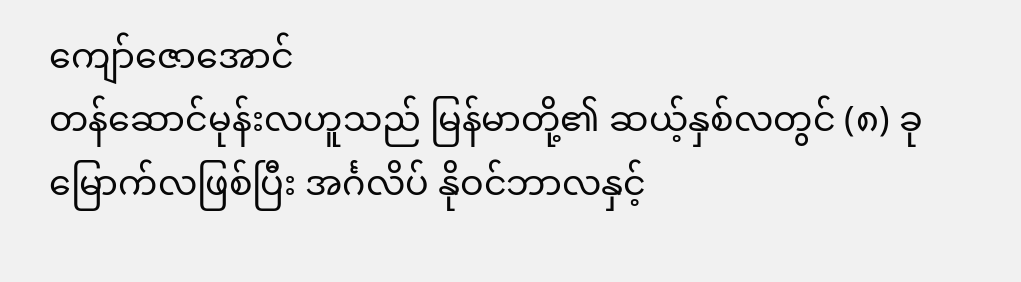ကျော်ဇောအောင်
တန်ဆောင်မုန်းလဟူသည် မြန်မာတို့၏ ဆယ့်နှစ်လတွင် (၈) ခုမြောက်လဖြစ်ပြီး အင်္ဂလိပ် နိုဝင်ဘာလနှင့်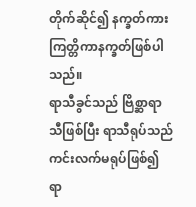တိုက်ဆိုင်၍ နက္ခတ်ကား ကြတ္တိကာနက္ခတ်ဖြစ်ပါသည်။
ရာသီခွင်သည် ဗြိစ္ဆာရာသီဖြစ်ပြီး ရာသီရုပ်သည် ကင်းလက်မရုပ်ဖြစ်၍ ရာ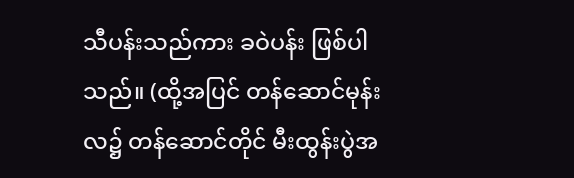သီပန်းသည်ကား ခဝဲပန်း ဖြစ်ပါသည်။ (ထို့အပြင် တန်ဆောင်မုန်းလ၌ တန်ဆောင်တိုင် မီးထွန်းပွဲအ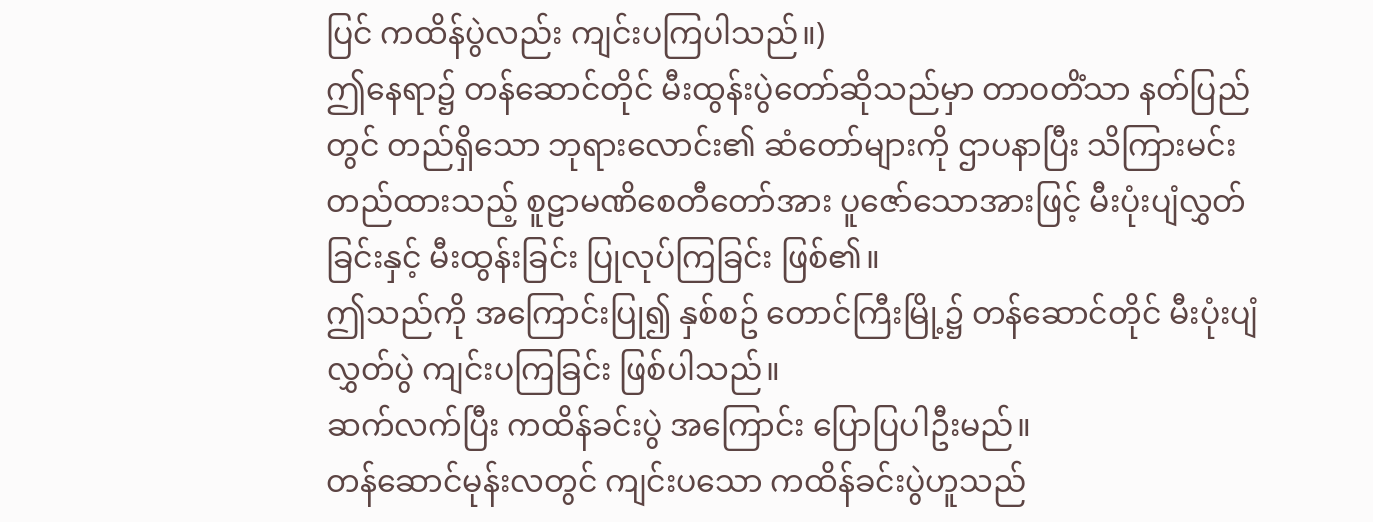ပြင် ကထိန်ပွဲလည်း ကျင်းပကြပါသည်။)
ဤနေရာ၌ တန်ဆောင်တိုင် မီးထွန်းပွဲတော်ဆိုသည်မှာ တာဝတိံသာ နတ်ပြည်တွင် တည်ရှိသော ဘုရားလောင်း၏ ဆံတော်များကို ဌာပနာပြီး သိကြားမင်း တည်ထားသည့် စူဠာမဏိစေတီတော်အား ပူဇော်သောအားဖြင့် မီးပုံးပျံလွှတ်ခြင်းနှင့် မီးထွန်းခြင်း ပြုလုပ်ကြခြင်း ဖြစ်၏။
ဤသည်ကို အကြောင်းပြု၍ နှစ်စဥ် တောင်ကြီးမြို့၌ တန်ဆောင်တိုင် မီးပုံးပျံ လွှတ်ပွဲ ကျင်းပကြခြင်း ဖြစ်ပါသည်။
ဆက်လက်ပြီး ကထိန်ခင်းပွဲ အကြောင်း ပြောပြပါဦးမည်။
တန်ဆောင်မုန်းလတွင် ကျင်းပသော ကထိန်ခင်းပွဲဟူသည်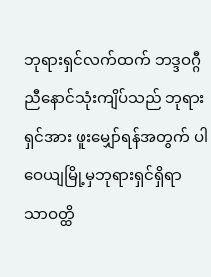ဘုရားရှင်လက်ထက် ဘဒ္ဒဝဂ္ဂီ ညီနောင်သုံးကျိပ်သည် ဘုရားရှင်အား ဖူးမျှော်ရန်အတွက် ပါဝေယျမြို့မှဘုရားရှင်ရှိရာ သာဝတ္ထိ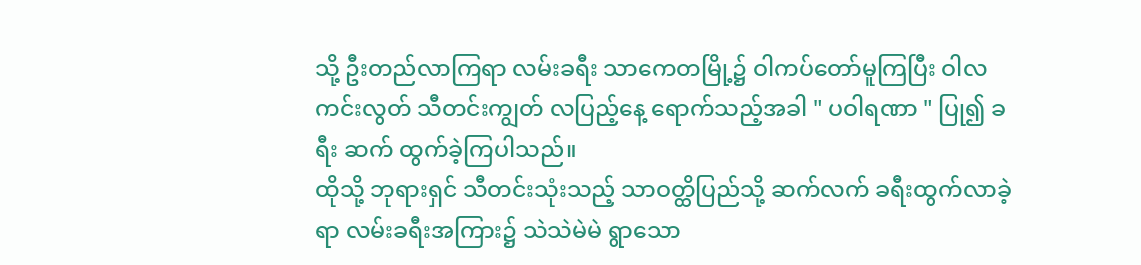သို့ ဦးတည်လာကြရာ လမ်းခရီး သာကေတမြို့၌ ဝါကပ်တော်မူကြပြီး ဝါလကင်းလွတ် သီတင်းကျွတ် လပြည့်နေ့ ရောက်သည့်အခါ " ပဝါရဏာ " ပြု၍ ခရီး ဆက် ထွက်ခဲ့ကြပါသည်။
ထိုသို့ ဘုရားရှင် သီတင်းသုံးသည့် သာဝတ္ထိပြည်သို့ ဆက်လက် ခရီးထွက်လာခဲ့ရာ လမ်းခရီးအကြား၌ သဲသဲမဲမဲ ရွာသော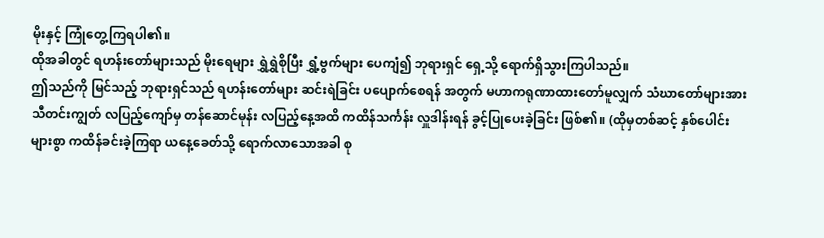မိုးနှင့် ကြုံတွေ့ကြရပါ၏။
ထိုအခါတွင် ရဟန်းတော်များသည် မိုးရေများ ရွှဲရွှဲစိုပြီး ရွှံ့ဗွက်များ ပေကျံ၍ ဘုရားရှင် ရှေ့သို့ ရောက်ရှိသွားကြပါသည်။
ဤသည်ကို မြင်သည့် ဘုရားရှင်သည် ရဟန်းတော်များ ဆင်းရဲခြင်း ပပျောက်စေရန် အတွက် မဟာကရုဏာထားတော်မူလျှက် သံဃာတော်များအား သီတင်းကျွတ် လပြည့်ကျော်မှ တန်ဆောင်မုန်း လပြည့်နေ့အထိ ကထိန်သင်္ကန်း လှူဒါန်းရန် ခွင့်ပြုပေးခဲ့ခြင်း ဖြစ်၏။ (ထိုမှတစ်ဆင့် နှစ်ပေါင်းများစွာ ကထိန်ခင်းခဲ့ကြရာ ယနေ့ခေတ်သို့ ရောက်လာသောအခါ စု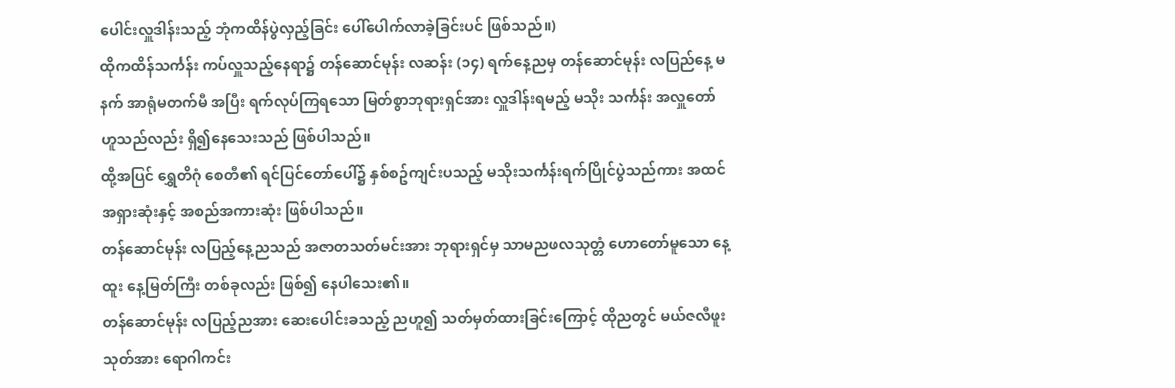ပေါင်းလှူဒါန်းသည့် ဘုံကထိန်ပွဲလှည့်ခြင်း ပေါ်ပေါက်လာခဲ့ခြင်းပင် ဖြစ်သည်။)
ထိုကထိန်သင်္ကန်း ကပ်လှူသည့်နေရာ၌ တန်ဆောင်မုန်း လဆန်း (၁၄) ရက်နေ့ညမှ တန်ဆောင်မုန်း လပြည်နေ့ မနက် အာရုံမတက်မီ အပြီး ရက်လုပ်ကြရသော မြတ်စွာဘုရားရှင်အား လှူဒါန်းရမည့် မသိုး သင်္ကန်း အလှူတော် ဟူသည်လည်း ရှိ၍နေသေးသည် ဖြစ်ပါသည်။
ထို့အပြင် ရွှေတိဂုံ စေတီ၏ ရင်ပြင်တော်ပေါ်၌ နှစ်စဥ်ကျင်းပသည့် မသိုးသင်္ကန်းရက်ပြိုင်ပွဲသည်ကား အထင်အရှားဆုံးနှင့် အစည်အကားဆုံး ဖြစ်ပါသည်။
တန်ဆောင်မုန်း လပြည့်နေ့ညသည် အဇာတသတ်မင်းအား ဘုရားရှင်မှ သာမညဖလသုတ္တံ ဟောတော်မူသော နေ့ထူး နေ့မြတ်ကြီး တစ်ခုလည်း ဖြစ်၍ နေပါသေး၏။
တန်ဆောင်မုန်း လပြည့်ညအား ဆေးပေါင်းခသည့် ညဟူ၍ သတ်မှတ်ထားခြင်းကြောင့် ထိုညတွင် မယ်ဇလီဖူးသုတ်အား ရောဂါကင်း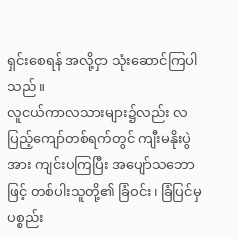ရှင်းစေရန် အလို့ငှာ သုံးဆောင်ကြပါသည်။
လူငယ်ကာလသားများ၌လည်း လပြည့်ကျော်တစ်ရက်တွင် ကျီးမနိုးပွဲအား ကျင်းပကြပြီး အပျော်သဘောဖြင့် တစ်ပါးသူတို့၏ ခြံဝင်း၊ ခြံပြင်မှ ပစ္စည်း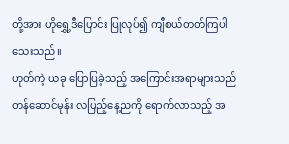တို့အား ဟိုရွှေ့ဒီပြောင်း ပြုလုပ်၍ ကျီစယ်တတ်ကြပါသေးသည်။
ဟုတ်ကဲ့ ယခု ပြောပြခဲ့သည့် အကြောင်းအရာများသည် တန်ဆောင်မုန်း လပြည့်နေ့ညကို ရောက်လာသည့် အ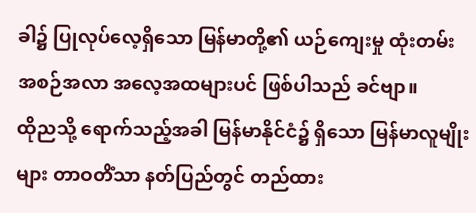ခါ၌ ပြုလုပ်လေ့ရှိသော မြန်မာတို့၏ ယဉ်ကျေးမှု ထုံးတမ်း အစဉ်အလာ အလေ့အထများပင် ဖြစ်ပါသည် ခင်ဗျာ။
ထိုညသို့ ရောက်သည့်အခါ မြန်မာနိုင်ငံ၌ ရှိသော မြန်မာလူမျိုးများ တာဝတိံသာ နတ်ပြည်တွင် တည်ထား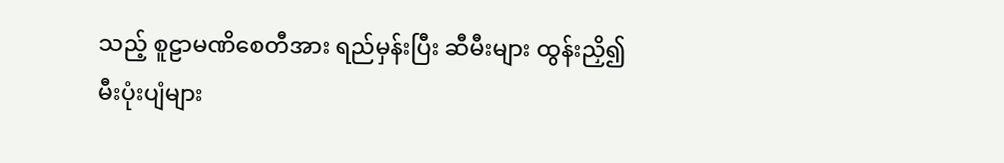သည့် စူဠာမဏိစေတီအား ရည်မှန်းပြီး ဆီမီးများ ထွန်းညှိ၍ မီးပုံးပျံများ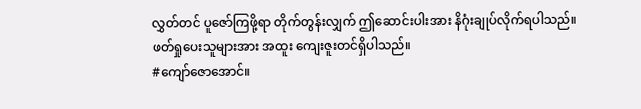လွှတ်တင် ပူဇော်ကြဖို့ရာ တိုက်တွန်းလျှက် ဤဆောင်းပါးအား နိဂုံးချုပ်လိုက်ရပါသည်။
ဖတ်ရှုပေးသူများအား အထူး ကျေးဇူးတင်ရှိပါသည်။
#ကျော်ဇောအောင်။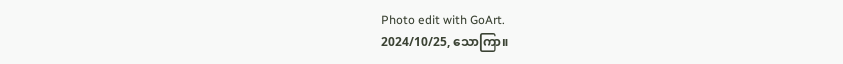Photo edit with GoArt.
2024/10/25, သောကြာ။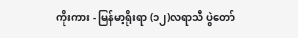ကိုးကား - မြန်မာ့ရိုးရာ (၁၂)လရာသီ ပွဲတော်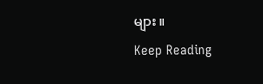များ။
Keep Reading